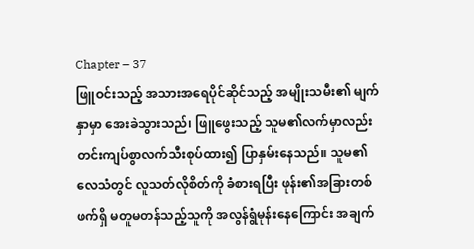Chapter – 37
ဖြူဝင်းသည့် အသားအရေပိုင်ဆိုင်သည့် အမျိုးသမီး၏ မျက်နှာမှာ အေးခဲသွားသည်၊ ဖြူဖွေးသည့် သူမ၏လက်မှာလည်း တင်းကျပ်စွာလက်သီးစုပ်ထား၍ ပြာနှမ်းနေသည်။ သူမ၏လေသံတွင် လူသတ်လိုစိတ်ကို ခံစားရပြီး ဖုန်း၏အခြားတစ်ဖက်ရှိ မတူမတန်သည့်သူကို အလွန်ရွံမုန်းနေကြောင်း အချက်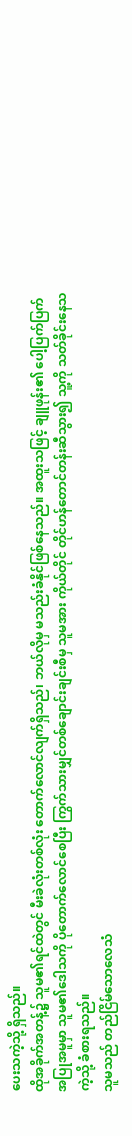ပေးသကဲ့သို့ ရှိသည်။
ထိုအခိုက်အတန့်၌ သူမ၏ရင်ထဲတွင် မီးခဲလုံးတစ်လုံး တောက်လောင်လျက်ရှိသည်၊ ဘယ်လိုမှ မသည်းခံနိုင်ဖြစ်နေသည်။ အထူးသဖြင့် ချူဖုန်း၏ ပေါ့ပြက်ပြက်အပြုအမူမှာ သူမ၏ဒေါသကို ပိုတောက်လောင်စေပြီး ကြွက်သားမျှင်တစ်ချောင်းချင်းစီမှ သူမအား ကိုယ်တိုင် တိုင်ဟန်တောင်တန်းဆီသွား၍ သူ့ကို သတ်ခိုင်းနေသကဲ့သို့ ခံစားရသည်။
သူမသည် တည်ငြိမ်သောလေသံ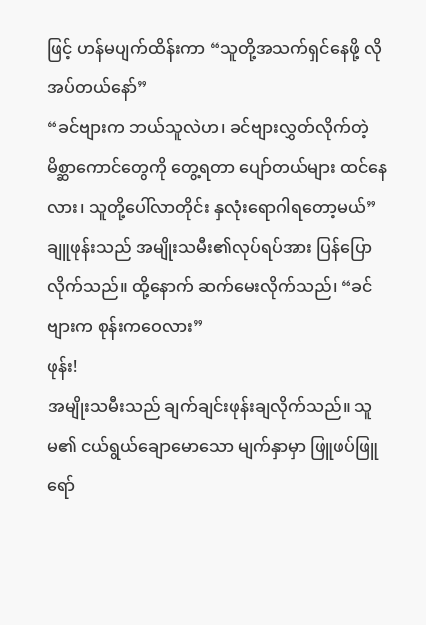ဖြင့် ဟန်မပျက်ထိန်းကာ “သူတို့အသက်ရှင်နေဖို့ လိုအပ်တယ်နော်”
“ခင်ဗျားက ဘယ်သူလဲဟ၊ ခင်ဗျားလွှတ်လိုက်တဲ့ မိစ္ဆာကောင်တွေကို တွေ့ရတာ ပျော်တယ်များ ထင်နေလား၊ သူတို့ပေါ်လာတိုင်း နှလုံးရောဂါရတော့မယ်” ချူဖုန်းသည် အမျိုးသမီး၏လုပ်ရပ်အား ပြန်ပြောလိုက်သည်။ ထို့နောက် ဆက်မေးလိုက်သည်၊ “ခင်ဗျားက စုန်းကဝေလား”
ဖုန်း!
အမျိုးသမီးသည် ချက်ချင်းဖုန်းချလိုက်သည်။ သူမ၏ ငယ်ရွယ်ချောမောသော မျက်နှာမှာ ဖြူဖပ်ဖြူရော်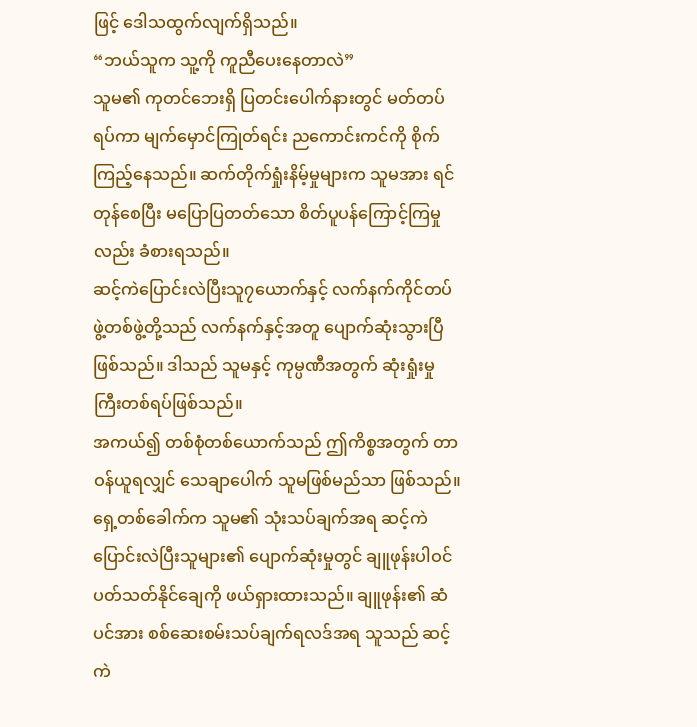ဖြင့် ဒေါသထွက်လျက်ရှိသည်။
“ဘယ်သူက သူ့ကို ကူညီပေးနေတာလဲ”
သူမ၏ ကုတင်ဘေးရှိ ပြတင်းပေါက်နားတွင် မတ်တပ်ရပ်ကာ မျက်မှောင်ကြုတ်ရင်း ညကောင်းကင်ကို စိုက်ကြည့်နေသည်။ ဆက်တိုက်ရှုံးနိမ့်မှုများက သူမအား ရင်တုန်စေပြီး မပြောပြတတ်သော စိတ်ပူပန်ကြောင့်ကြမှုလည်း ခံစားရသည်။
ဆင့်ကဲပြောင်းလဲပြီးသူ၇ယောက်နှင့် လက်နက်ကိုင်တပ်ဖွဲ့တစ်ဖွဲ့တို့သည် လက်နက်နှင့်အတူ ပျောက်ဆုံးသွားပြီဖြစ်သည်။ ဒါသည် သူမနှင့် ကုမ္ပဏီအတွက် ဆုံးရှုံးမှုကြီးတစ်ရပ်ဖြစ်သည်။
အကယ်၍ တစ်စုံတစ်ယောက်သည် ဤကိစ္စအတွက် တာဝန်ယူရလျှင် သေချာပေါက် သူမဖြစ်မည်သာ ဖြစ်သည်။
ရှေ့တစ်ခေါက်က သူမ၏ သုံးသပ်ချက်အရ ဆင့်ကဲပြောင်းလဲပြီးသူများ၏ ပျောက်ဆုံးမှုတွင် ချူဖုန်းပါဝင်ပတ်သတ်နိုင်ချေကို ဖယ်ရှားထားသည်။ ချူဖုန်း၏ ဆံပင်အား စစ်ဆေးစမ်းသပ်ချက်ရလဒ်အရ သူသည် ဆင့်ကဲ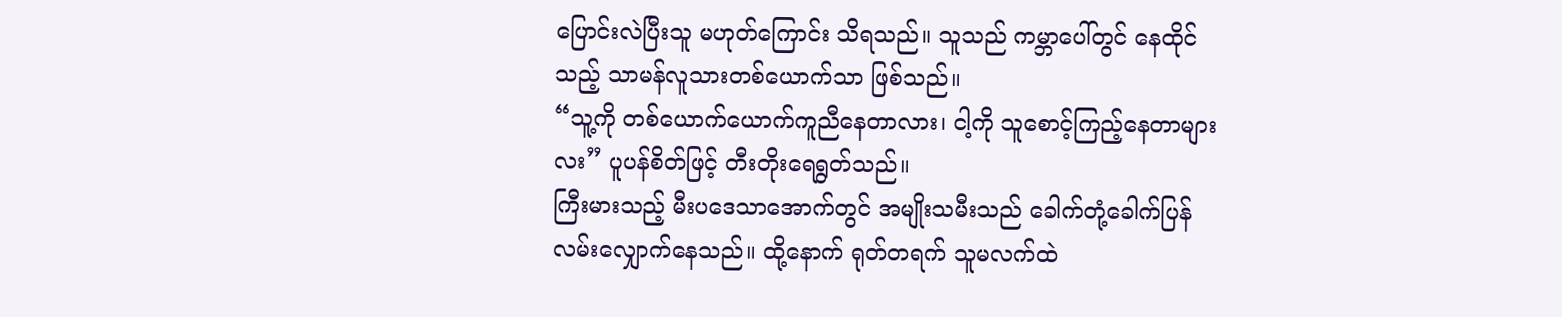ပြောင်းလဲပြီးသူ မဟုတ်ကြောင်း သိရသည်။ သူသည် ကမ္ဘာပေါ်တွင် နေထိုင်သည့် သာမန်လူသားတစ်ယောက်သာ ဖြစ်သည်။
“သူ့ကို တစ်ယောက်ယောက်ကူညီနေတာလား၊ ငါ့ကို သူစောင့်ကြည့်နေတာများလး” ပူပန်စိတ်ဖြင့် တီးတိုးရေရွတ်သည်။
ကြီးမားသည့် မီးပဒေသာအောက်တွင် အမျိုးသမီးသည် ခေါက်တုံ့ခေါက်ပြန် လမ်းလျှောက်နေသည်။ ထို့နောက် ရုတ်တရက် သူမလက်ထဲ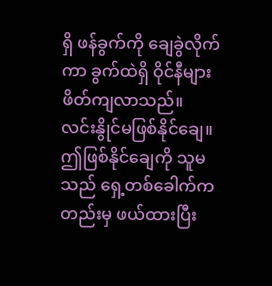ရှိ ဖန်ခွက်ကို ချေခွဲလိုက်ကာ ခွက်ထဲရှိ ဝိုင်နီများ ဖိတ်ကျလာသည်။
လင်းနွိုင်မဖြစ်နိုင်ချေ။ ဤဖြစ်နိုင်ချေကို သူမသည် ရှေ့တစ်ခေါက်ကတည်းမှ ဖယ်ထားပြီး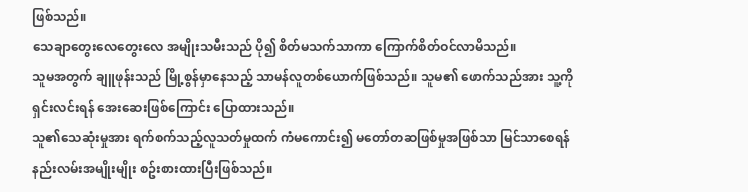ဖြစ်သည်။
သေချာတွေးလေတွေးလေ အမျိုးသမီးသည် ပို၍ စိတ်မသက်သာကာ ကြောက်စိတ်ဝင်လာမိသည်။
သူမအတွက် ချူဖုန်းသည် မြို့စွန်မှာနေသည့် သာမန်လူတစ်ယောက်ဖြစ်သည်။ သူမ၏ ဖောက်သည်အား သူ့ကို ရှင်းလင်းရန် အေးဆေးဖြစ်ကြောင်း ပြောထားသည်။
သူ၏သေဆုံးမှုအား ရက်စက်သည့်လူသတ်မှုထက် ကံမကောင်း၍ မတော်တဆဖြစ်မှုအဖြစ်သာ မြင်သာစေရန် နည်းလမ်းအမျိုးမျိုး စဥ်းစားထားပြီးဖြစ်သည်။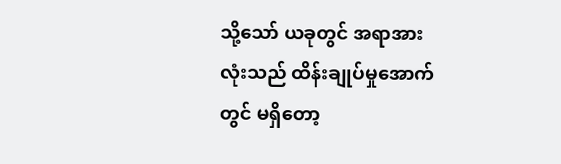သို့သော် ယခုတွင် အရာအားလုံးသည် ထိန်းချုပ်မှုအောက်တွင် မရှိတော့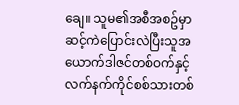ချေ။ သူမ၏အစီအစဥ်မှာ ဆင့်ကဲပြောင်းလဲပြီးသူအယောက်ဒါဇင်တစ်ဝက်နှင့် လက်နက်ကိုင်စစ်သားတစ်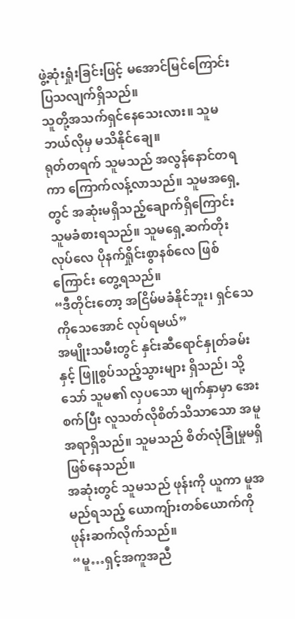ဖွဲ့ဆုံးရှုံးခြင်းဖြင့် မအောင်မြင်ကြောင်း ပြသလျက်ရှိသည်။
သူတို့အသက်ရှင်နေသေးလား။ သူမ ဘယ်လိုမှ မသိနိုင်ချေ။
ရုတ်တရက် သူမသည် အလွန်နောင်တရကာ ကြောက်လန့်လာသည်။ သူမအရှေ့တွင် အဆုံးမရှိသည့်ချောက်ရှိကြောင်း သူမခံစားရသည်။ သူမရှေ့ဆက်တိုးလုပ်လေ ပိုနက်ရှိုင်းစွာနစ်လေ ဖြစ်ကြောင်း တွေ့ရသည်။
“ဒီတိုင်းတော့ အငြိမ်မခံနိုင်ဘူး၊ ရှင်သေကိုသေအောင် လုပ်ရမယ်”
အမျိုးသမီးတွင် နှင်းဆီရောင်နှုတ်ခမ်းနှင့် ဖြူစွပ်သည့်သွားများ ရှိသည်၊ သို့သော် သူမ၏ လှပသော မျက်နှာမှာ အေးစက်ပြီး လူသတ်လိုစိတ်သိသာသော အမူအရာရှိသည်။ သူမသည် စိတ်လုံခြုံမှုမရှိ ဖြစ်နေသည်။
အဆုံးတွင် သူမသည် ဖုန်းကို ယူကာ မူအမည်ရသည့် ယောကျ်ားတစ်ယောက်ကို ဖုန်းဆက်လိုက်သည်။
“မူ…ရှင့်အကူအညီ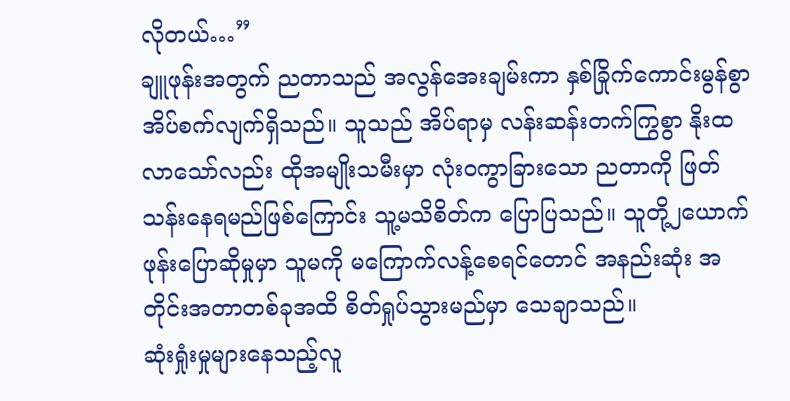လိုတယ်…”
ချူဖုန်းအတွက် ညတာသည် အလွန်အေးချမ်းကာ နှစ်ခြိုက်ကောင်းမွန်စွာ အိပ်စက်လျက်ရှိသည်။ သူသည် အိပ်ရာမှ လန်းဆန်းတက်ကြွစွာ နိုးထလာသော်လည်း ထိုအမျိုးသမီးမှာ လုံးဝကွာခြားသော ညတာကို ဖြတ်သန်းနေရမည်ဖြစ်ကြောင်း သူ့မသိစိတ်က ပြောပြသည်။ သူတို့၂ယောက် ဖုန်းပြောဆိုမှုမှာ သူမကို မကြောက်လန့်စေရင်တောင် အနည်းဆုံး အတိုင်းအတာတစ်ခုအထိ စိတ်ရှုပ်သွားမည်မှာ သေချာသည်။
ဆုံးရှုံးမှုများနေသည့်လူ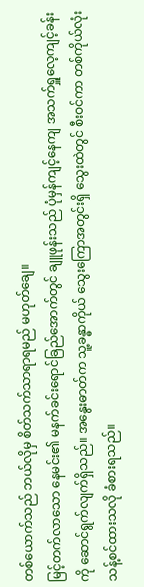တစ်ယောက်သည် ဘယ်လိုမှ စိတ်သက်သာရာရမည် မဟုတ်ချေ။
မြင့်တက်လာသော နေမင်း၏ မနက်ခင်းရောင်ခြည်အောက်တွင် ချူဖုန်းသည် ပုံမှန်ကျင့်နေကျ အသက်ရှူလေ့ကျင့်ခန်းကို ဆောင်ရွက်လျက်ရှိသည်။ အနွေးဓာတ်က သူ့ခန္ဓာကိုယ် သွေးကြောအတွင်းရှိ သွေးထဲတွင် စီးဝင်ကာ တစ်ကိုယ်လုံးသန့်စင်ထားသလို ခံစားရသည်။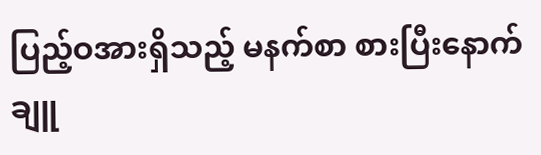ပြည့်ဝအားရှိသည့် မနက်စာ စားပြီးနောက် ချူ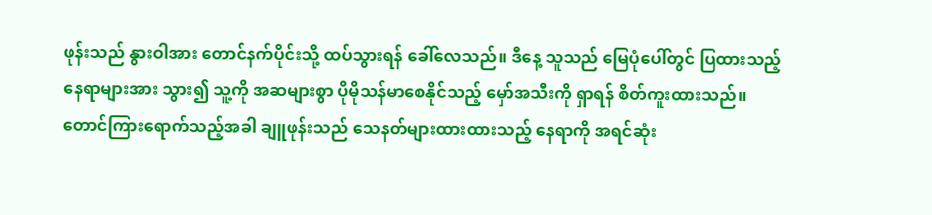ဖုန်းသည် နွားဝါအား တောင်နက်ပိုင်းသို့ ထပ်သွားရန် ခေါ်လေသည်။ ဒီနေ့ သူသည် မြေပုံပေါ်တွင် ပြထားသည့်နေရာများအား သွား၍ သူ့ကို အဆများစွာ ပိုမိုသန်မာစေနိုင်သည့် မှော်အသီးကို ရှာရန် စိတ်ကူးထားသည်။
တောင်ကြားရောက်သည့်အခါ ချူဖုန်းသည် သေနတ်များထားထားသည့် နေရာကို အရင်ဆုံး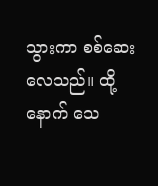သွားကာ စစ်ဆေးလေသည်။ ထို့နောက် သေ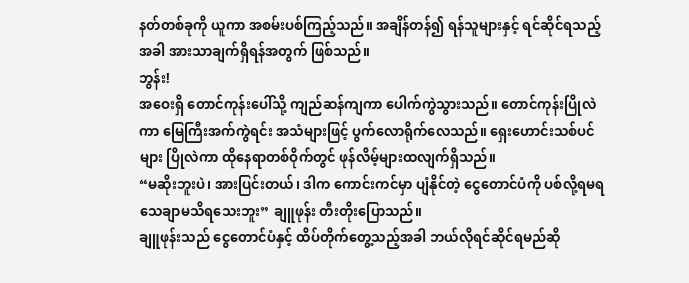နတ်တစ်ခုကို ယူကာ အစမ်းပစ်ကြည့်သည်။ အချိန်တန်၍ ရန်သူများနှင့် ရင်ဆိုင်ရသည့်အခါ အားသာချက်ရှိရန်အတွက် ဖြစ်သည်။
ဘွန်း!
အဝေးရှိ တောင်ကုန်းပေါ်သို့ ကျည်ဆန်ကျကာ ပေါက်ကွဲသွားသည်။ တောင်ကုန်းပြိုလဲကာ မြေကြီးအက်ကွဲရင်း အသံများဖြင့် ပွက်လောရိုက်လေသည်။ ရှေးဟောင်းသစ်ပင်များ ပြိုလဲကာ ထိုနေရာတစ်ဝိုက်တွင် ဖုန်လိမ့်များထလျက်ရှိသည်။
“မဆိုးဘူးပဲ၊ အားပြင်းတယ်၊ ဒါက ကောင်းကင်မှာ ပျံနိုင်တဲ့ ငွေတောင်ပံကို ပစ်လို့ရမရ သေချာမသိရသေးဘူး” ချူဖုန်း တီးတိုးပြောသည်။
ချူဖုန်းသည် ငွေတောင်ပံနှင့် ထိပ်တိုက်တွေ့သည့်အခါ ဘယ်လိုရင်ဆိုင်ရမည်ဆို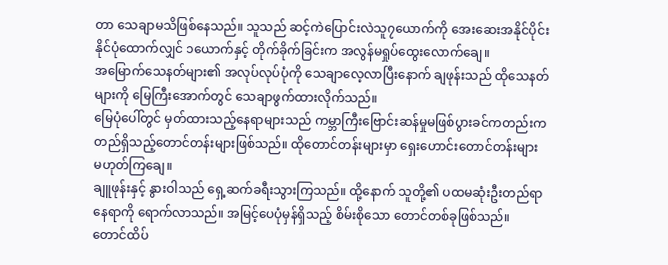တာ သေချာမသိဖြစ်နေသည်။ သူသည် ဆင့်ကဲပြောင်းလဲသူ၇ယောက်ကို အေးဆေးအနိုင်ပိုင်းနိုင်ပုံထောက်လျှင် ၁ယောက်နှင့် တိုက်ခိုက်ခြင်းက အလွန်မရှုပ်ထွေးလောက်ချေ။
အမြောက်သေနတ်များ၏ အလုပ်လုပ်ပုံကို သေချာလေ့လာပြီးနောက် ချဖုန်းသည် ထိုသေနတ်များကို မြေကြီးအောက်တွင် သေချာဖွက်ထားလိုက်သည်။
မြေပုံပေါ်တွင် မှတ်ထားသည့်နေရာများသည် ကမ္ဘာကြီးဗြောင်းဆန်မှုမဖြစ်ပွားခင်ကတည်းက တည်ရှိသည့်တောင်တန်းများဖြစ်သည်။ ထိုတောင်တန်းများမှာ ရှေးဟောင်းတောင်တန်းများ မဟုတ်ကြချေ။
ချူဖုန်းနှင့် နွားဝါသည် ရှေ့ဆက်ခရီးသွားကြသည်။ ထို့နောက် သူတို့၏ ပထမဆုံးဦးတည်ရာနေရာကို ရောက်လာသည်။ အမြင့်ပေပုံမှန်ရှိသည့် စိမ်းစိုသော တောင်တစ်ခုဖြစ်သည်။
တောင်ထိပ်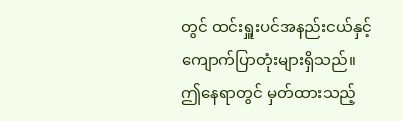တွင် ထင်းရှူးပင်အနည်းငယ်နှင့် ကျောက်ပြာတုံးများရှိသည်။
ဤနေရာတွင် မှတ်ထားသည့်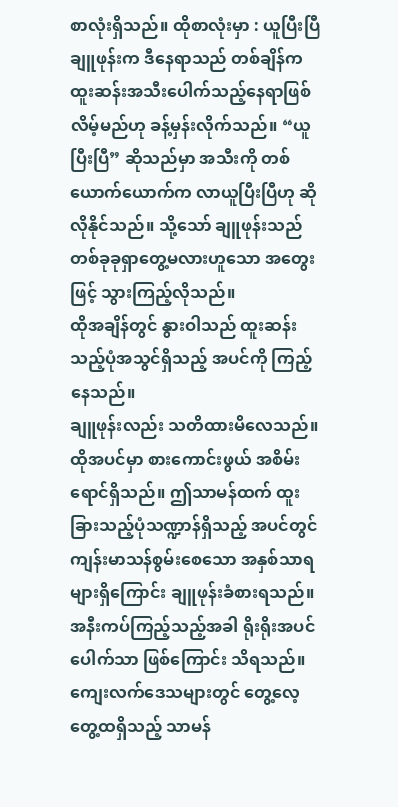စာလုံးရှိသည်။ ထိုစာလုံးမှာ : ယူပြီးပြီ
ချူဖုန်းက ဒီနေရာသည် တစ်ချိန်က ထူးဆန်းအသီးပေါက်သည့်နေရာဖြစ်လိမ့်မည်ဟု ခန့်မှန်းလိုက်သည်။ “ယူပြီးပြီ” ဆိုသည်မှာ အသီးကို တစ်ယောက်ယောက်က လာယူပြီးပြီဟု ဆိုလိုနိုင်သည်။ သို့သော် ချူဖုန်းသည် တစ်ခုခုရှာတွေ့မလားဟူသော အတွေးဖြင့် သွားကြည့်လိုသည်။
ထိုအချိန်တွင် နွားဝါသည် ထူးဆန်းသည့်ပုံအသွင်ရှိသည့် အပင်ကို ကြည့်နေသည်။
ချူဖုန်းလည်း သတိထားမိလေသည်။ ထိုအပင်မှာ စားကောင်းဖွယ် အစိမ်းရောင်ရှိသည်။ ဤသာမန်ထက် ထူးခြားသည့်ပုံသဏ္ဍာန်ရှိသည့် အပင်တွင် ကျန်းမာသန်စွမ်းစေသော အနှစ်သာရများရှိကြောင်း ချူဖုန်းခံစားရသည်။
အနီးကပ်ကြည့်သည့်အခါ ရိုးရိုးအပင်ပေါက်သာ ဖြစ်ကြောင်း သိရသည်။ ကျေးလက်ဒေသများတွင် တွေ့လေ့တွေ့ထရှိသည့် သာမန်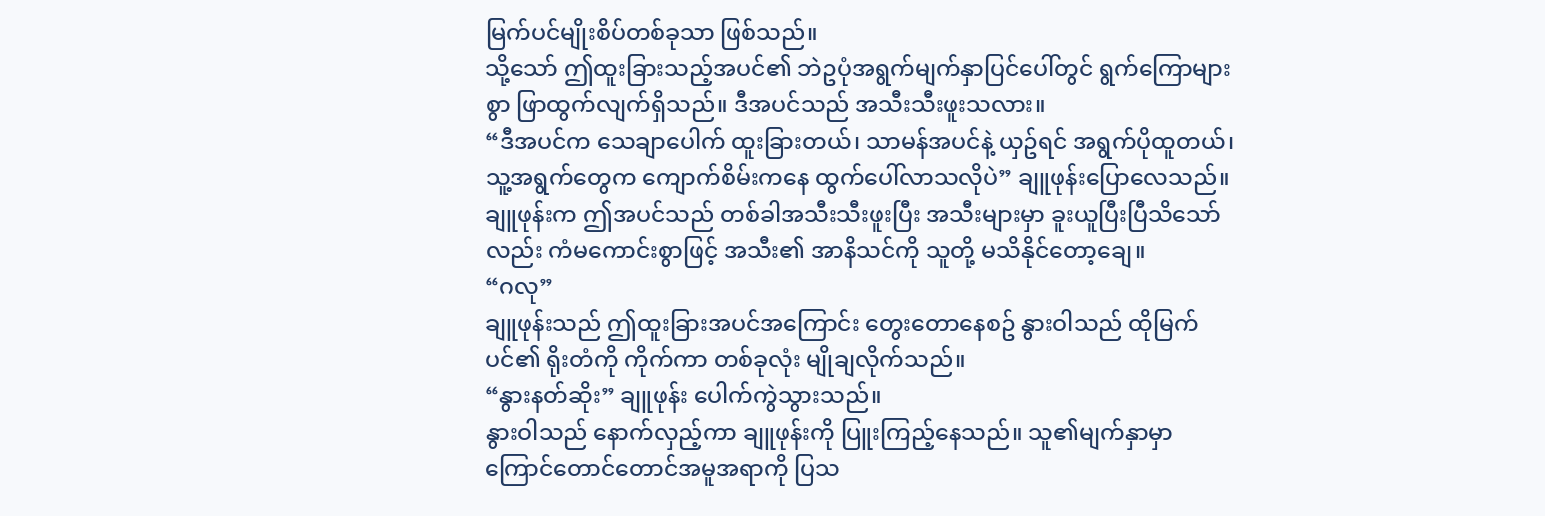မြက်ပင်မျိုးစိပ်တစ်ခုသာ ဖြစ်သည်။
သို့သော် ဤထူးခြားသည့်အပင်၏ ဘဲဥပုံအရွက်မျက်နှာပြင်ပေါ်တွင် ရွက်ကြောများစွာ ဖြာထွက်လျက်ရှိသည်။ ဒီအပင်သည် အသီးသီးဖူးသလား။
“ဒီအပင်က သေချာပေါက် ထူးခြားတယ်၊ သာမန်အပင်နဲ့ ယှဥ်ရင် အရွက်ပိုထူတယ်၊ သူ့အရွက်တွေက ကျောက်စိမ်းကနေ ထွက်ပေါ်လာသလိုပဲ” ချူဖုန်းပြောလေသည်။
ချူဖုန်းက ဤအပင်သည် တစ်ခါအသီးသီးဖူးပြီး အသီးများမှာ ခူးယူပြီးပြီသိသော်လည်း ကံမကောင်းစွာဖြင့် အသီး၏ အာနိသင်ကို သူတို့ မသိနိုင်တော့ချေ။
“ဂလု”
ချူဖုန်းသည် ဤထူးခြားအပင်အကြောင်း တွေးတောနေစဥ် နွားဝါသည် ထိုမြက်ပင်၏ ရိုးတံကို ကိုက်ကာ တစ်ခုလုံး မျိုချလိုက်သည်။
“နွားနတ်ဆိုး” ချူဖုန်း ပေါက်ကွဲသွားသည်။
နွားဝါသည် နောက်လှည့်ကာ ချူဖုန်းကို ပြူးကြည့်နေသည်။ သူ၏မျက်နှာမှာ ကြောင်တောင်တောင်အမူအရာကို ပြသ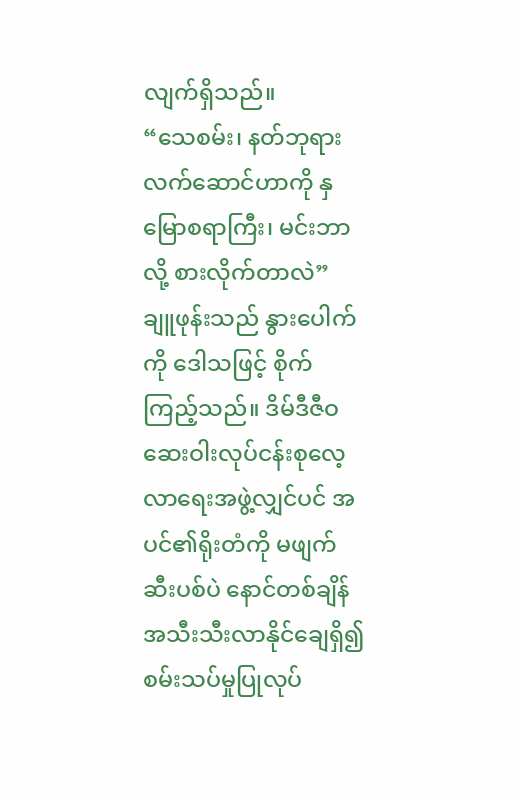လျက်ရှိသည်။
“သေစမ်း၊ နတ်ဘုရားလက်ဆောင်ဟာကို နှမြောစရာကြီး၊ မင်းဘာလို့ စားလိုက်တာလဲ” ချူဖုန်းသည် နွားပေါက်ကို ဒေါသဖြင့် စိုက်ကြည့်သည်။ ဒိမ်ဒီဇီဝဆေးဝါးလုပ်ငန်းစုလေ့လာရေးအဖွဲ့လျှင်ပင် အပင်၏ရိုးတံကို မဖျက်ဆီးပစ်ပဲ နောင်တစ်ချိန် အသီးသီးလာနိုင်ချေရှိ၍ စမ်းသပ်မှုပြုလုပ်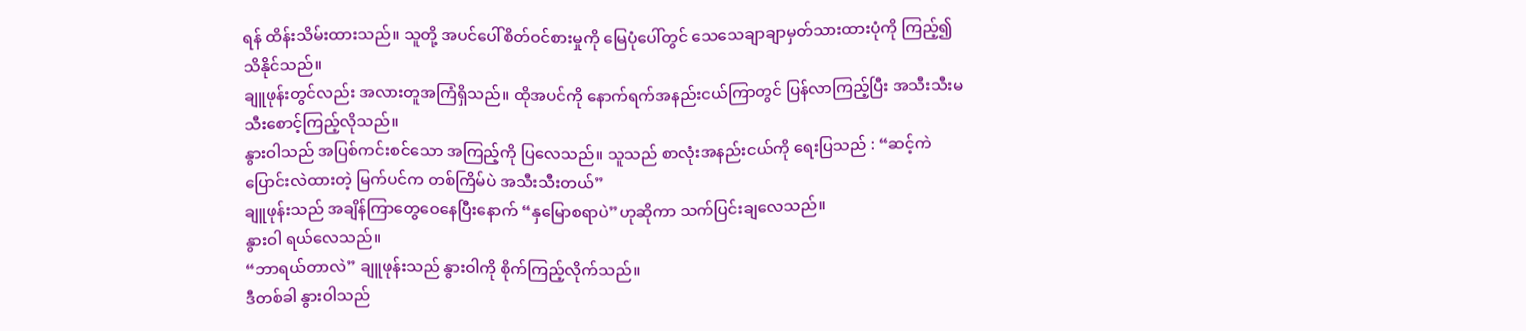ရန် ထိန်းသိမ်းထားသည်။ သူတို့ အပင်ပေါ်စိတ်ဝင်စားမှုကို မြေပုံပေါ်တွင် သေသေချာချာမှတ်သားထားပုံကို ကြည့်၍ သိနိုင်သည်။
ချူဖုန်းတွင်လည်း အလားတူအကြံရှိသည်။ ထိုအပင်ကို နောက်ရက်အနည်းငယ်ကြာတွင် ပြန်လာကြည့်ပြီး အသီးသီးမသီးစောင့်ကြည့်လိုသည်။
နွားဝါသည် အပြစ်ကင်းစင်သော အကြည့်ကို ပြလေသည်။ သူသည် စာလုံးအနည်းငယ်ကို ရေးပြသည် : “ဆင့်ကဲပြောင်းလဲထားတဲ့ မြက်ပင်က တစ်ကြိမ်ပဲ အသီးသီးတယ်”
ချူဖုန်းသည် အချိန်ကြာတွေဝေနေပြီးနောက် “နှမြောစရာပဲ”ဟုဆိုကာ သက်ပြင်းချလေသည်။
နွားဝါ ရယ်လေသည်။
“ဘာရယ်တာလဲ” ချူဖုန်းသည် နွားဝါကို စိုက်ကြည့်လိုက်သည်။
ဒီတစ်ခါ နွားဝါသည်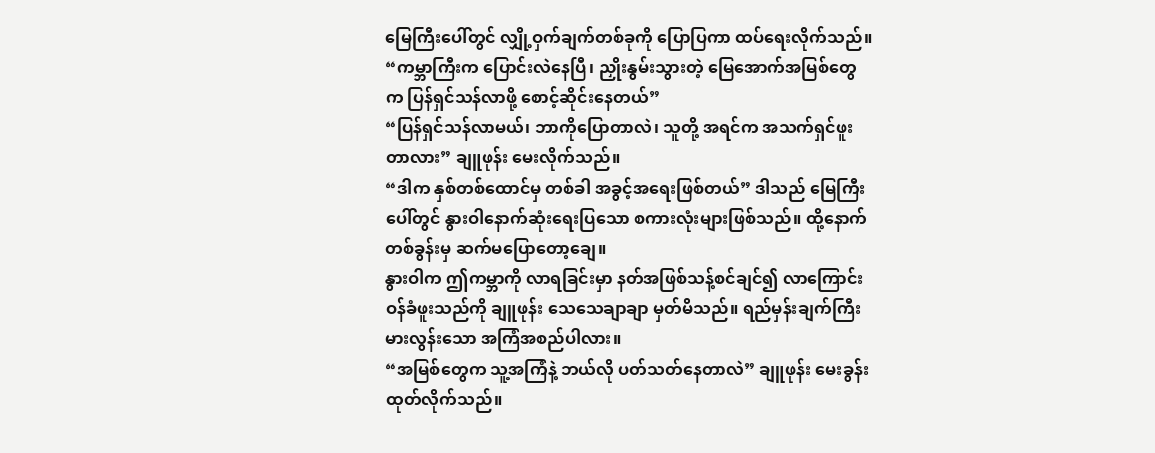မြေကြီးပေါ်တွင် လျှို့ဝှက်ချက်တစ်ခုကို ပြောပြကာ ထပ်ရေးလိုက်သည်။
“ကမ္ဘာကြီးက ပြောင်းလဲနေပြီ၊ ညှိုးနွမ်းသွားတဲ့ မြေအောက်အမြစ်တွေက ပြန်ရှင်သန်လာဖို့ စောင့်ဆိုင်းနေတယ်”
“ပြန်ရှင်သန်လာမယ်၊ ဘာကိုပြောတာလဲ၊ သူတို့ အရင်က အသက်ရှင်ဖူးတာလား” ချူဖုန်း မေးလိုက်သည်။
“ဒါက နှစ်တစ်ထောင်မှ တစ်ခါ အခွင့်အရေးဖြစ်တယ်” ဒါသည် မြေကြီးပေါ်တွင် နွားဝါနောက်ဆုံးရေးပြသော စကားလုံးများဖြစ်သည်။ ထို့နောက် တစ်ခွန်းမှ ဆက်မပြောတော့ချေ။
နွားဝါက ဤကမ္ဘာကို လာရခြင်းမှာ နတ်အဖြစ်သန့်စင်ချင်၍ လာကြောင်း ဝန်ခံဖူးသည်ကို ချူဖုန်း သေသေချာချာ မှတ်မိသည်။ ရည်မှန်းချက်ကြီးမားလွန်းသော အကြံအစည်ပါလား။
“အမြစ်တွေက သူ့အကြံနဲ့ ဘယ်လို ပတ်သတ်နေတာလဲ” ချူဖုန်း မေးခွန်းထုတ်လိုက်သည်။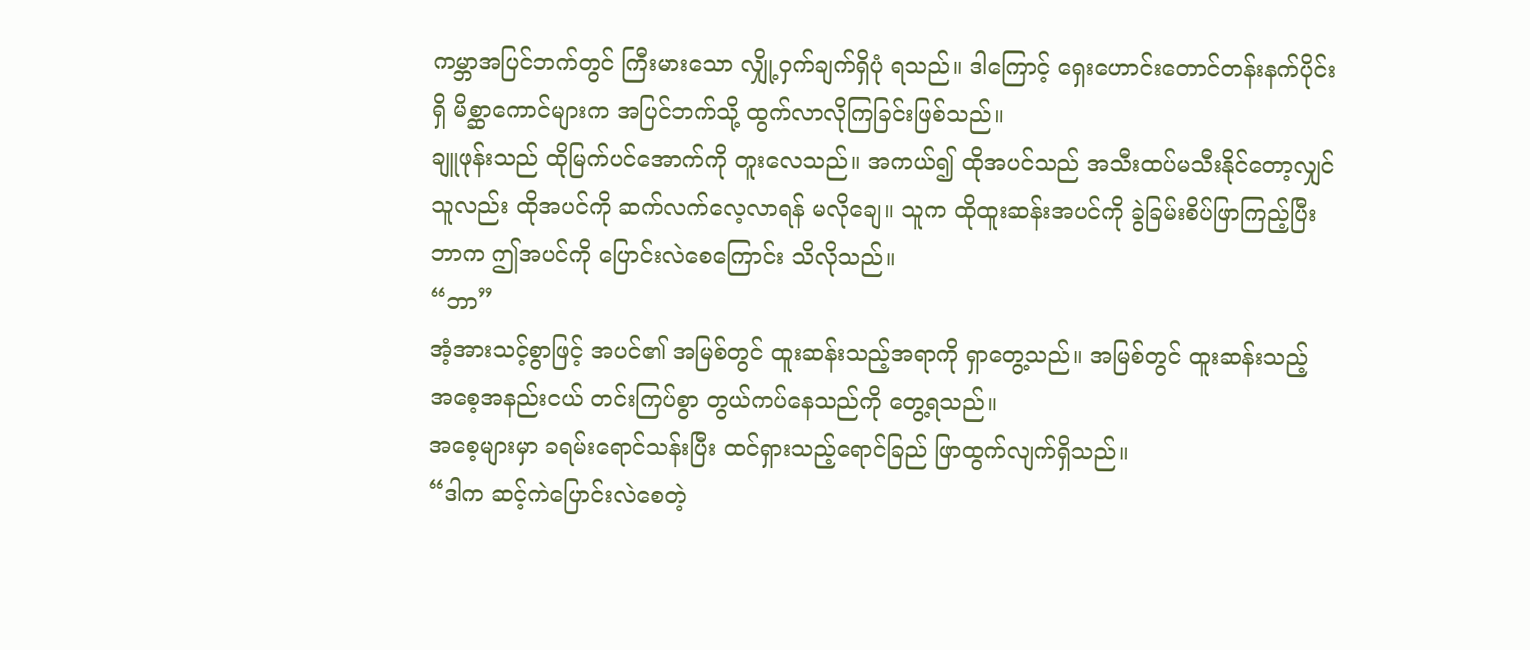ကမ္ဘာအပြင်ဘက်တွင် ကြီးမားသော လျှို့ဝှက်ချက်ရှိပုံ ရသည်။ ဒါကြောင့် ရှေးဟောင်းတောင်တန်းနက်ပိုင်းရှိ မိစ္ဆာကောင်များက အပြင်ဘက်သို့ ထွက်လာလိုကြခြင်းဖြစ်သည်။
ချူဖုန်းသည် ထိုမြက်ပင်အောက်ကို တူးလေသည်။ အကယ်၍ ထိုအပင်သည် အသီးထပ်မသီးနိုင်တော့လျှင် သူလည်း ထိုအပင်ကို ဆက်လက်လေ့လာရန် မလိုချေ။ သူက ထိုထူးဆန်းအပင်ကို ခွဲခြမ်းစိပ်ဖြာကြည့်ပြီး ဘာက ဤအပင်ကို ပြောင်းလဲစေကြောင်း သိလိုသည်။
“ဘာ”
အံ့အားသင့်စွာဖြင့် အပင်၏ အမြစ်တွင် ထူးဆန်းသည့်အရာကို ရှာတွေ့သည်။ အမြစ်တွင် ထူးဆန်းသည့် အစေ့အနည်းငယ် တင်းကြပ်စွာ တွယ်ကပ်နေသည်ကို တွေ့ရသည်။
အစေ့များမှာ ခရမ်းရောင်သန်းပြီး ထင်ရှားသည့်ရောင်ခြည် ဖြာထွက်လျက်ရှိသည်။
“ဒါက ဆင့်ကဲပြောင်းလဲစေတဲ့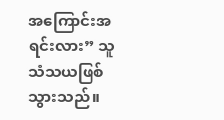အကြောင်းအရင်းလား” သူ သံသယဖြစ်သွားသည်။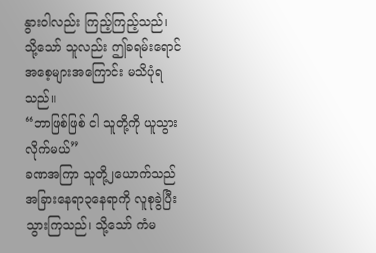နွားဝါလည်း ကြည့်ကြည့်သည်၊ သို့သော် သူလည်း ဤခရမ်းရောင်အစေ့များအကြောင်း မသိပုံရသည်။
“ဘာဖြစ်ဖြစ် ငါ သူတို့ကို ယူသွားလိုက်မယ်”
ခဏအကြာ သူတို့၂ယောက်သည် အခြားနေရာ၃နေရာကို လူစုခွဲပြီး သွားကြသည်၊ သို့သော် ကံမ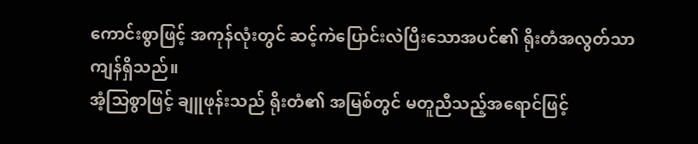ကောင်းစွာဖြင့် အကုန်လုံးတွင် ဆင့်ကဲပြောင်းလဲပြီးသောအပင်၏ ရိုးတံအလွတ်သာ ကျန်ရှိသည်။
အံ့သြစွာဖြင့် ချူဖုန်းသည် ရိုးတံ၏ အမြစ်တွင် မတူညီသည့်အရောင်ဖြင့်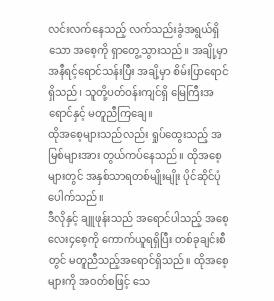လင်းလက်နေသည့် လက်သည်းခွံအရွယ်ရှိသော အစေ့ကို ရှာတွေ့သွားသည်။ အချို့မှာ အနီရင့်ရောင်သန်းပြီး အချိ့မှာ စိမ်းပြာရောင်ရှိသည်၊ သူတို့ပတ်ဝန်းကျင်ရှိ မြေကြီးအရောင်နှင့် မတူညီကြချေ။
ထိုအစေ့များသည်လည်း ရှုပ်ထွေးသည့် အမြစ်များအား တွယ်ကပ်နေသည်။ ထိုအစေ့များတွင် အနှစ်သာရတစ်မျိုးမျိုး ပိုင်ဆိုင်ပုံပေါက်သည်။
ဒီလိုနှင့် ချူဖုန်းသည် အရောင်ပါသည့် အစေ့လေး၄စေ့ကို ကောက်ယူရရှိပြီး တစ်ခုချင်းစီတွင် မတူညီသည့်အရောင်ရှိသည်။ ထိုအစေ့များကို အဝတ်စဖြင့် သေ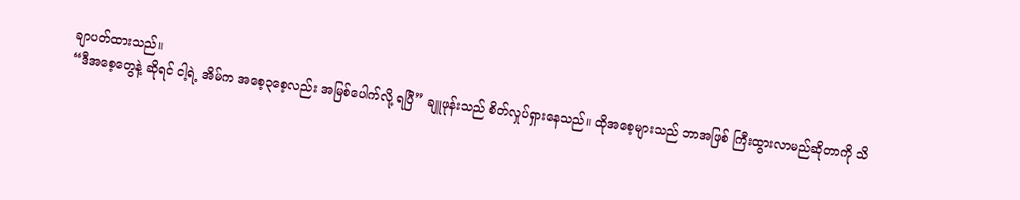ချာပတ်ထားသည်။
“ဒီအစေ့တွေနဲ့ ဆိုရင် ငါ့ရဲ့ အိမ်က အစေ့၃စေ့လည်း အမြစ်ပေါက်လို့ ရပြီ” ချူဖုန်းသည် စိတ်လှုပ်ရှားနေသည်။ ထိုအစေ့များသည် ဘာအဖြစ် ကြီးထွားလာမည်ဆိုတာကို သိ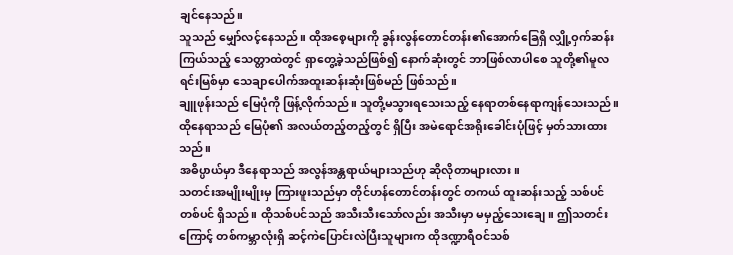ချင်နေသည်။
သူသည် မျှော်လင့်နေသည်။ ထိုအစေ့များကို ခွန်းလွန်တောင်တန်း၏အောက်ခြေရှိ လျှို့ဝှက်ဆန်းကြယ်သည့် သေတ္တာထဲတွင် ရှာတွေ့ခဲ့သည်ဖြစ်၍ နောက်ဆုံးတွင် ဘာဖြစ်လာပါစေ သူတို့၏မူလရင်းမြစ်မှာ သေချာပေါက်အထူးဆန်းဆုံးဖြစ်မည် ဖြစ်သည်။
ချူဖုန်းသည် မြေပုံကို ဖြန့်လိုက်သည်။ သူတို့မသွားရသေးသည့် နေရာတစ်နေရာကျန်သေးသည်။ ထိုနေရာသည် မြေပုံ၏ အလယ်တည့်တည့်တွင် ရှိပြီး အမဲရောင်အရိုးခေါင်းပုံဖြင့် မှတ်သားထားသည်။
အဓိပ္ပာယ်မှာ ဒီနေရာသည် အလွန်အန္တရာယ်များသည်ဟု ဆိုလိုတာများလား။
သတင်းအမျိုးမျိုးမှ ကြားဖူးသည်မှာ တိုင်ဟန်တောင်တန်းတွင် တကယ် ထူးဆန်းသည့် သစ်ပင်တစ်ပင် ရှိသည်။ ထိုသစ်ပင်သည် အသီးသီးသော်လည်း အသီးမှာ မမှည့်သေးချေ။ ဤသတင်းကြောင့် တစ်ကမ္ဘာလုံးရှိ ဆင့်ကဲပြောင်းလဲပြီးသူများက ထိုဒဏ္ဍာရီဝင်သစ်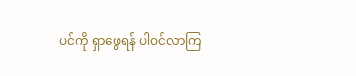ပင်ကို ရှာဖွေရန် ပါဝင်လာကြ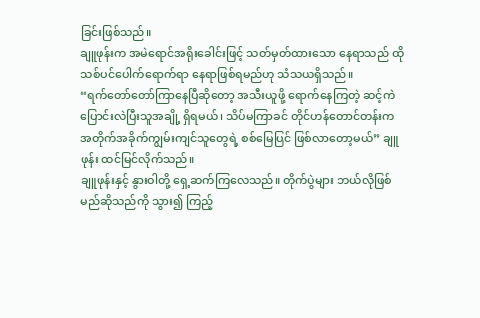ခြင်းဖြစ်သည်။
ချူဖုန်းက အမဲရောင်အရိုးခေါင်းဖြင့် သတ်မှတ်ထားသော နေရာသည် ထိုသစ်ပင်ပေါက်ရောက်ရာ နေရာဖြစ်ရမည်ဟု သံသယရှိသည်။
“ရက်တော်တော်ကြာနေပြီဆိုတော့ အသီးယူဖို့ ရောက်နေကြတဲ့ ဆင့်ကဲပြောင်းလဲပြီးသူအချို့ ရှိရမယ်၊ သိပ်မကြာခင် တိုင်ဟန်တောင်တန်းက အတိုက်အခိုက်ကျွမ်းကျင်သူတွေရဲ့ စစ်မြေပြင် ဖြစ်လာတော့မယ်” ချူဖုန်း ထင်မြင်လိုက်သည်။
ချူဖုန်းနှင့် နွားဝါတို့ ရှေ့ဆက်ကြလေသည်။ တိုက်ပွဲများ ဘယ်လိုဖြစ်မည်ဆိုသည်ကို သွား၍ ကြည့်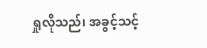ရှုလိုသည်၊ အခွင့်သင့်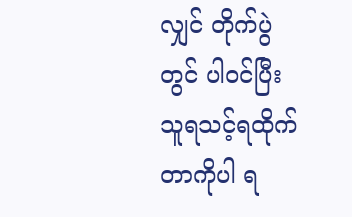လျှင် တိုက်ပွဲတွင် ပါဝင်ပြီး သူရသင့်ရထိုက်တာကိုပါ ရ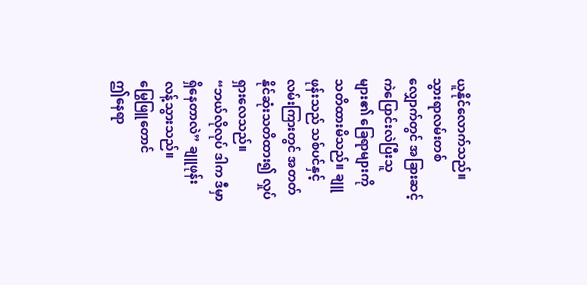ယူနိုင်လောက်သည်။
သွားရာလမ်းတစ်လျှောက်တွင် အခြားဆင့်ကဲပြောင်းလဲပြီးသူများ၏ ခြေရာများကို သတိထားမိသည်။ ချူဖုန်းသည် သစ်ပင်နှင့်လမ်းကြားတွင် အတတ်နိုင်ဆုံးသတိထား၍ လှုပ်ရှားလေသည်။
“ဘယ်လိုလုပ် ဒါက ဒီမှာ ရှိနေတာလဲ” ချူဖုန်း လန့်သွားသည်။
မြွေဖြူတောင်
ဤနေရာ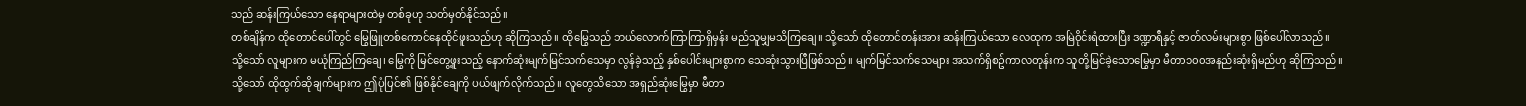သည် ဆန်းကြယ်သော နေရာများထဲမှ တစ်ခုဟု သတ်မှတ်နိုင်သည်။
တစ်ချိန်က ထိုတောင်ပေါ်တွင် မြွေဖြူတစ်ကောင်နေထိုင်ဖူးသည်ဟု ဆိုကြသည်။ ထိုမြွေသည် ဘယ်လောက်ကြာကြာရှိမှန်း မည်သူမျှမသိကြချေ။ သို့သော် ထိုတောင်တန်းအား ဆန်းကြယ်သော လေထုက အမြဲဝိုင်းရံထားပြီး ဒဏ္ဍာရီနှင့် ဇာတ်လမ်းများစွာ ဖြစ်ပေါ်လာသည်။
သို့သော် လူများက မယုံကြည်ကြချေ၊ မြွေကို မြင်တွေ့ဖူးသည့် နောက်ဆုံးမျက်မြင်သက်သေမှာ လွန်ခဲ့သည့် နှစ်ပေါင်းများစွာက သေဆုံးသွားပြီဖြစ်သည်။ မျက်မြင်သက်သေများ အသက်ရှိစဥ်ကာလတုန်းက သူတို့မြင်ခဲ့သောမြွေမှာ မီတာ၁၀၀အနည်းဆုံးရှိမည်ဟု ဆိုကြသည်။
သို့သော် ထိုထွက်ဆိုချက်များက ဤပုံပြင်၏ ဖြစ်နိုင်ချေကို ပယ်ဖျက်လိုက်သည်။ လူတွေသိသော အရှည်ဆုံးမြွေမှာ မီတာ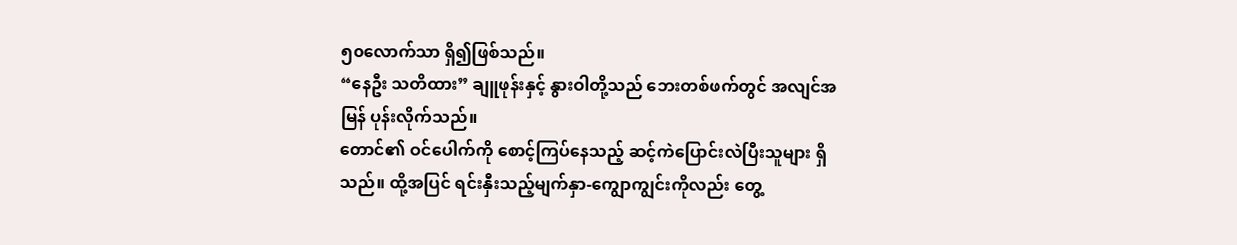၅၀လောက်သာ ရှိ၍ဖြစ်သည်။
“နေဦး သတိထား” ချူဖုန်းနှင့် နွားဝါတို့သည် ဘေးတစ်ဖက်တွင် အလျင်အမြန် ပုန်းလိုက်သည်။
တောင်၏ ဝင်ပေါက်ကို စောင့်ကြပ်နေသည့် ဆင့်ကဲပြောင်းလဲပြီးသူများ ရှိသည်။ ထို့အပြင် ရင်းနှီးသည့်မျက်နှာ-ကျွောကျွင်းကိုလည်း တွေ့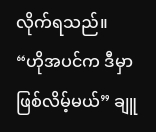လိုက်ရသည်။
“ဟိုအပင်က ဒီမှာ ဖြစ်လိမ့်မယ်” ချူ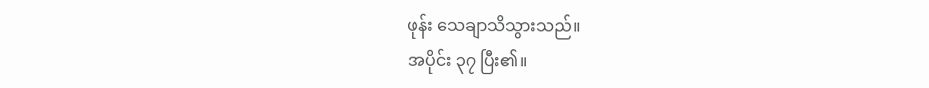ဖုန်း သေချာသိသွားသည်။
အပိုင်း ၃၇ ပြီး၏။